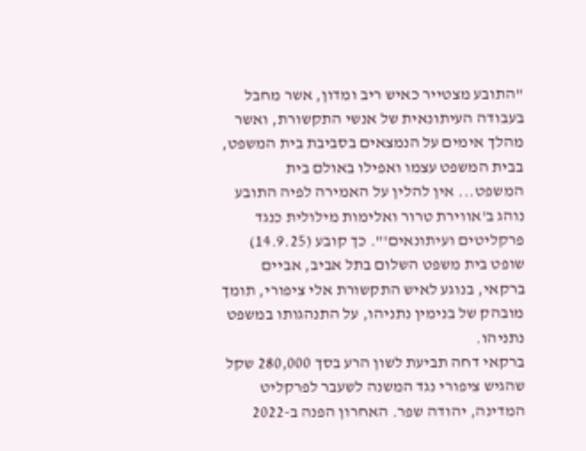"התובע מצטייר כאיש ריב ומדון, אשר מחבל בעבודה העיתונאית של אנשי התקשורת, ואשר מהלך אימים על הנמצאים בסביבת בית המשפט, בבית המשפט עצמו ואפילו באולם בית המשפט... אין להלין על האמירה לפיה התובע נוהג ב'אווירת טרור ואלימות מילולית כנגד פרקליטים ועיתונאים'". כך קובע (14.9.25) שופט בית משפט השלום בתל אביב, אביים ברקאי, בנוגע לאיש התקשורת אלי ציפורי, תומך מובהק של בנימין נתניהו, על התנהגותו במשפט נתניהו.
ברקאי דחה תביעת לשון הרע בסך 280,000 שקל שהגיש ציפורי נגד המשנה לשעבר לפרקליט המדינה, יהודה שפר. האחרון הפנה ב-2022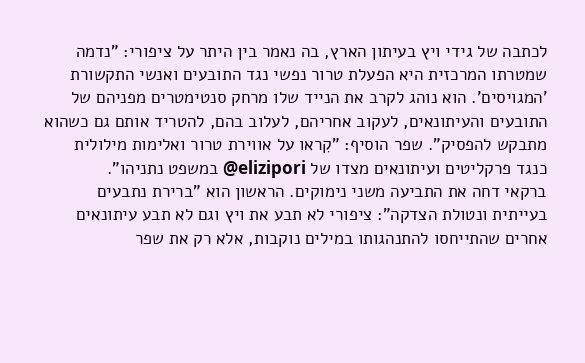לכתבה של גידי ויץ בעיתון הארץ, בה נאמר בין היתר על ציפורי: "נדמה שמטרתו המרכזית היא הפעלת טרור נפשי נגד התובעים ואנשי התקשורת 'המגויסים'. הוא נוהג לקרב את הנייד שלו מרחק סנטימטרים מפניהם של התובעים והעיתונאים, לעקוב אחריהם, לעלוב בהם, להטריד אותם גם כשהוא מתבקש להפסיק". שפר הוסיף: "קִראו על אווירת טרור ואלימות מילולית כנגד פרקליטים ועיתונאים מצדו של elizipori@ במשפט נתניהו".
ברקאי דחה את התביעה משני נימוקים. הראשון הוא "ברירת נתבעים בעייתית ונטולת הצדקה": ציפורי לא תבע את ויץ וגם לא תבע עיתונאים אחרים שהתייחסו להתנהגותו במילים נוקבות, אלא רק את שפר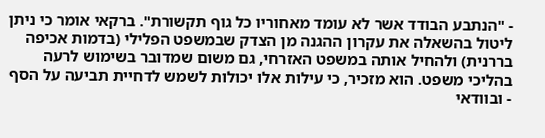- "הנתבע הבודד אשר לא עומד מאחוריו כל גוף תקשורת". ברקאי אומר כי ניתן ליטול בהשאלה את עקרון ההגנה מן הצדק שבמשפט הפלילי (בדמות אכיפה בררנית) ולהחיל אותה במשפט האזרחי, גם משום שמדובר בשימוש לרעה בהליכי משפט. הוא מזכיר, כי עילות אלו יכולות לשמש לדחיית תביעה על הסף - ובוודאי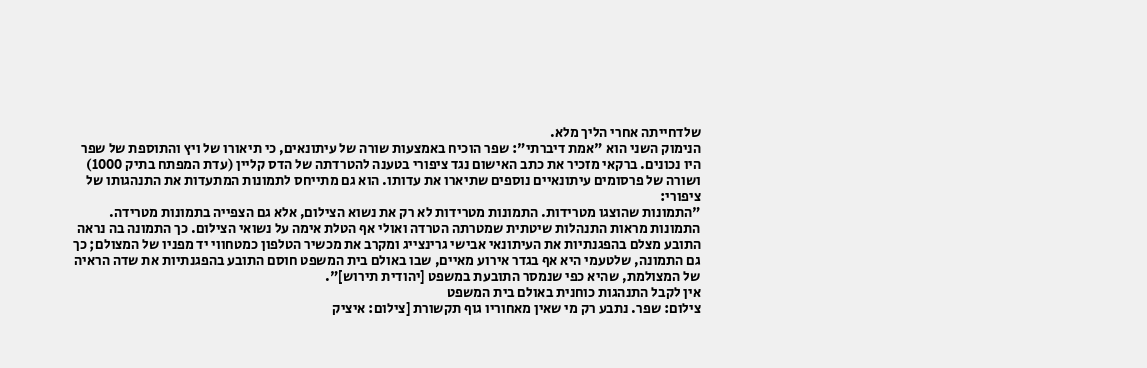שלדחייתה אחרי הליך מלא.
הנימוק השני הוא "אמת דיברתי": שפר הוכיח באמצעות שורה של עיתונאים, כי תיאורו של ויץ והתוספת של שפר היו נכונים. ברקאי מזכיר את כתב האישום נגד ציפורי בטענה להטרדתה של הדס קליין (עדת המפתח בתיק 1000) ושורה של פרסומים עיתונאיים נוספים שתיארו את עדותו. הוא גם מתייחס לתמונות המתעדות את התנהגותו של ציפורי:
"התמונות שהוצגו מטרידות. התמונות מטרידות לא רק את נשוא הצילום, אלא גם הצפייה בתמונות מטרידה. התמונות מראות התנהלות שיטתית שמטרתה הטרדה ואולי אף הטלת אימה על נשואי הצילום. כך התמונה בה נראה התובע מצלם בהפגנתיות את העיתונאי אבישי גרינצייג ומקרב את מכשיר הטלפון כמטחווי יד מפניו של המצולם; כך גם התמונה, שלטעמי היא אף בגדר אירוע מאיים, שבו באולם בית המשפט חוסם התובע בהפגנתיות את שדה הראיה של המצולמת, שהיא כפי שנמסר התובעת במשפט [יהודית תירוש]".
אין לקבל התנהגות כוחנית באולם בית המשפט
צילום: שפר. נתבע רק מי שאין מאחוריו גוף תקשורת [צילום: איציק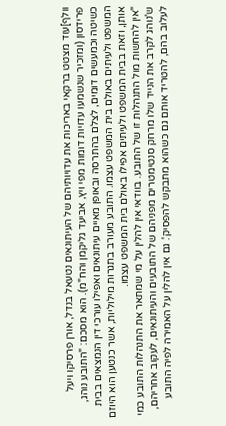וולף]עוד מצטט ברקאי באריכות את עדויותיהם של העיתונאים נטעאל בנדל, אורן פרסיקו ויעל פרידסון (ומזכיר שנשמעו עדויות דומות מפי ויץ, אביעד גליקמן והח"מ). הוא מסכם: "התובע נוהג, כשיטה וכמעשים דומים, לצלם בהתרסה ובאופן מאיים עיתונאים ואפילו עורכי דין הנמצאים בבית המשפט ולעיתים באולם בית המשפט עצמו. התובע מעורב בתגרות מילוליות, אשר כנטען הוא היוזם אותן, וזאת בבית המשפט ולעיתים אפילו באולם בית המשפט עצמו.
"אין להחשות מול התנהלות זו של התובע. בוודאי אין להלין על מי שמתאר את התנהלות התובע כמי ש'נוהג לקרב את הנייד שלו מרחק סנטימטרים מפניהם של התובעים והעיתונאים, לעקוב אחריהם, לעלוב בהם, להטריד אותם גם כשהוא מתבקש להפסיק'. גם אין להלין על האמירה לפיה התובע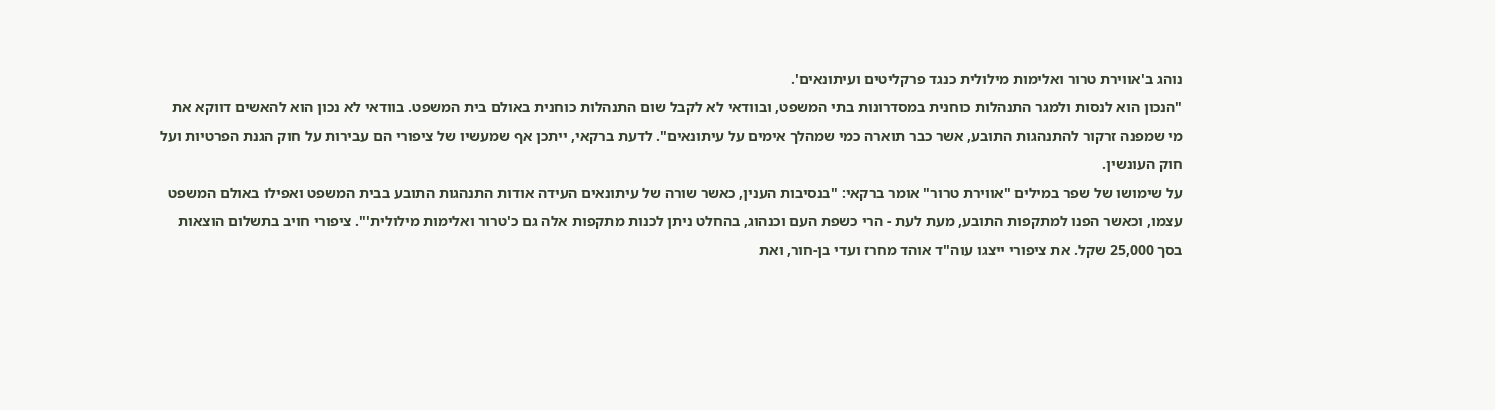נוהג ב'אווירת טרור ואלימות מילולית כנגד פרקליטים ועיתונאים'.
"הנכון הוא לנסות ולמגר התנהלות כוחנית במסדרונות בתי המשפט, ובוודאי לא לקבל שום התנהלות כוחנית באולם בית המשפט. בוודאי לא נכון הוא להאשים דווקא את מי שמפנה זרקור להתנהגות התובע, אשר כבר תוארה כמי שמהלך אימים על עיתונאים". לדעת ברקאי, ייתכן אף שמעשיו של ציפורי הם עבירות על חוק הגנת הפרטיות ועל חוק העונשין.
על שימושו של שפר במילים "אווירת טרור" אומר ברקאי: "בנסיבות הענין, כאשר שורה של עיתונאים העידה אודות התנהגות התובע בבית המשפט ואפילו באולם המשפט עצמו, וכאשר הפנו למתקפות התובע, מעת לעת - הרי כשפת העם וכנהוג, בהחלט ניתן לכנות מתקפות אלה גם כ'טרור ואלימות מילולית'". ציפורי חויב בתשלום הוצאות בסך 25,000 שקל. את ציפורי ייצגו עוה"ד אוהד מחרז ועדי בן-חור, ואת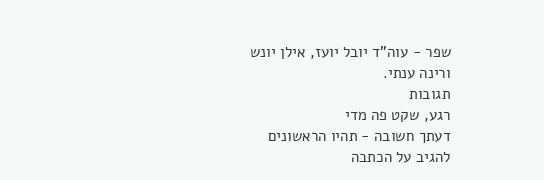שפר - עוה"ד יובל יועז, אילן יונש ורינה ענתי.
תגובות
רגע, שקט פה מדי
דעתך חשובה - תהיו הראשונים להגיב על הכתבה